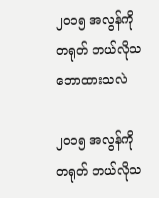၂၀၁၅ အလွန်ကို တရုတ် ဘယ်လိုသဘောထားသလဲ

၂၀၁၅ အလွန်ကို တရုတ် ဘယ်လိုသ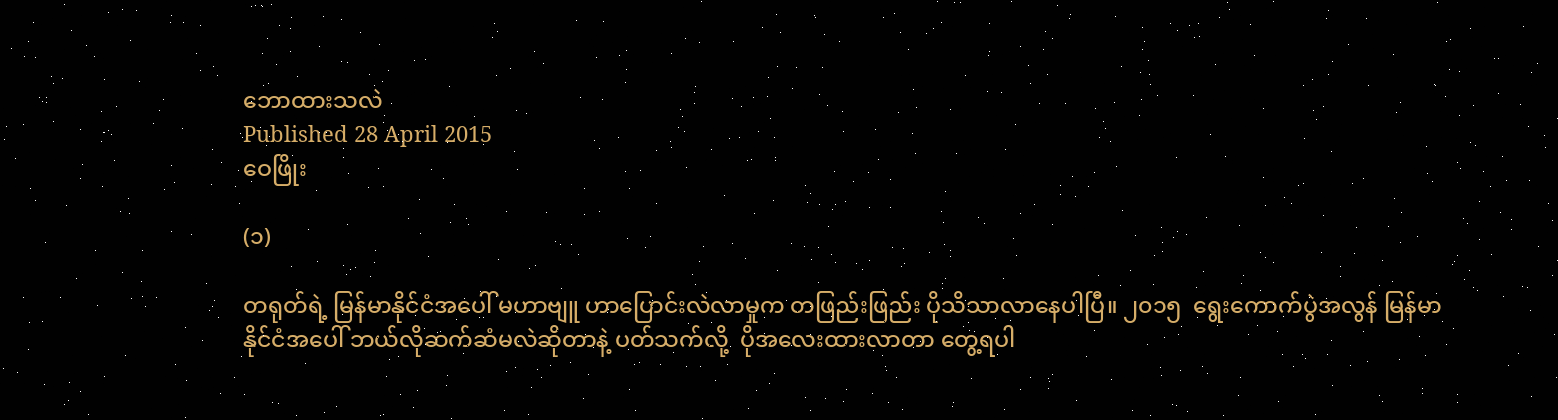ဘောထားသလဲ
Published 28 April 2015
ဝေဖြိုး

(၁)

တရုတ်ရဲ့ မြန်မာနိုင်ငံအပေါ် မဟာဗျူ ဟာပြောင်းလဲလာမှုက တဖြည်းဖြည်း ပိုသိသာလာနေပါပြီ။ ၂၀၁၅  ရွေးကောက်ပွဲအလွန် မြန်မာနိုင်ငံအပေါ် ဘယ်လိုဆက်ဆံမလဲဆိုတာနဲ့ ပတ်သက်လို့  ပိုအလေးထားလာတာ တွေ့ရပါ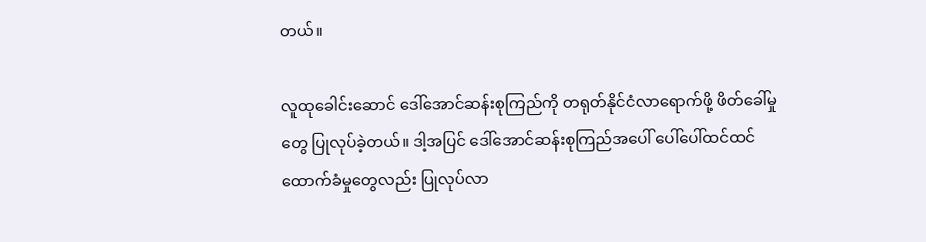တယ်။

လူထုခေါင်းဆောင် ဒေါ်အောင်ဆန်းစုကြည်ကို တရုတ်နိုင်ငံလာရောက်ဖို့ ဖိတ်ခေါ်မှုတွေ ပြုလုပ်ခဲ့တယ်။ ဒါ့အပြင် ဒေါ်အောင်ဆန်းစုကြည်အပေါ် ပေါ်ပေါ်ထင်ထင် ထောက်ခံမှုတွေလည်း ပြုလုပ်လာ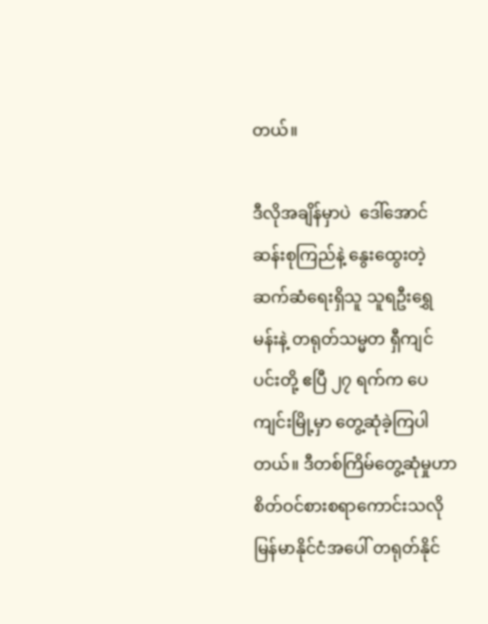တယ်။

ဒီလိုအချိန်မှာပဲ  ဒေါ်အောင်ဆန်းစုကြည်နဲ့ နွေးထွေးတဲ့ဆက်ဆံရေးရှိသူ သူရဦးရွှေမန်းနဲ့ တရုတ်သမ္မတ ရှီကျင်ပင်းတို့ ဧပြီ ၂၇ ရက်က ပေကျင်းမြို့မှာ တွေ့ဆုံခဲ့ကြပါတယ်။ ဒီတစ်ကြိမ်တွေ့ဆုံမှုဟာ စိတ်ဝင်စားစရာကောင်းသလို မြန်မာနိုင်ငံအပေါ် တရုတ်နိုင်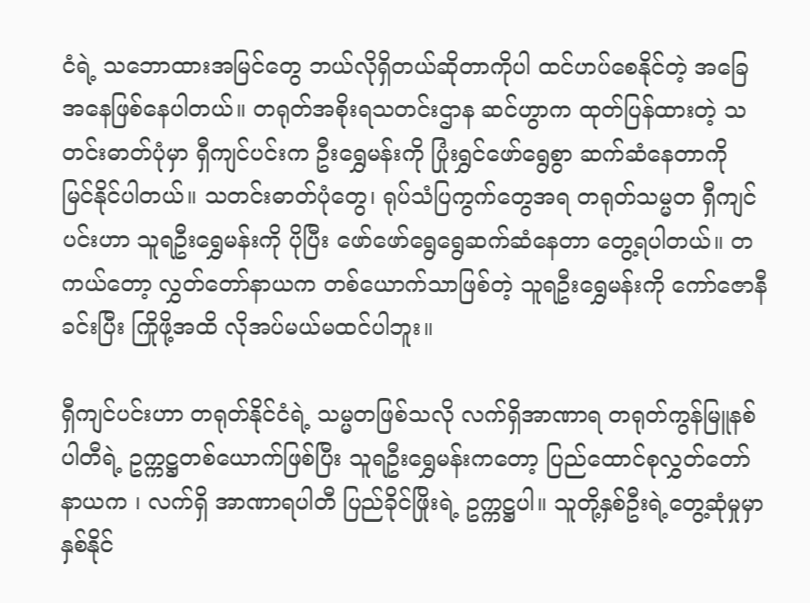ငံရဲ့ သဘောထားအမြင်တွေ ဘယ်လိုရှိတယ်ဆိုတာကိုပါ ထင်ဟပ်စေနိုင်တဲ့ အခြေအနေဖြစ်နေပါတယ်။ တရုတ်အစိုးရသတင်းဌာန ဆင်ဟွာက ထုတ်ပြန်ထားတဲ့ သတင်းဓာတ်ပုံမှာ ရှီကျင်ပင်းက ဦးရွှေမန်းကို ပြုံးရွှင်ဖော်ရွေစွာ ဆက်ဆံနေတာကို  မြင်နိုင်ပါတယ်။ သတင်းဓာတ်ပုံတွေ၊ ရုပ်သံပြကွက်တွေအရ တရုတ်သမ္မတ ရှီကျင်ပင်းဟာ သူရဦးရွှေမန်းကို ပိုပြီး ဖော်ဖော်ရွေရွေဆက်ဆံနေတာ တွေ့ရပါတယ်။ တကယ်တော့ လွှတ်တော်နာယက တစ်ယောက်သာဖြစ်တဲ့ သူရဦးရွှေမန်းကို ကော်ဇောနီခင်းပြီး ကြိုဖို့အထိ လိုအပ်မယ်မထင်ပါဘူး။

ရှီကျင်ပင်းဟာ တရုတ်နိုင်ငံရဲ့ သမ္မတဖြစ်သလို လက်ရှိအာဏာရ တရုတ်ကွန်မြူနစ်ပါတီရဲ့ ဥက္ကဋ္ဌတစ်ယောက်ဖြစ်ပြီး သူရဦးရွှေမန်းကတော့ ပြည်ထောင်စုလွှတ်တော်နာယက ၊ လက်ရှိ အာဏာရပါတီ ပြည်ခိုင်ဖြိုးရဲ့ ဥက္ကဋ္ဌပါ။ သူတို့နှစ်ဦးရဲ့တွေ့ဆုံမှုမှာ နှစ်နိုင်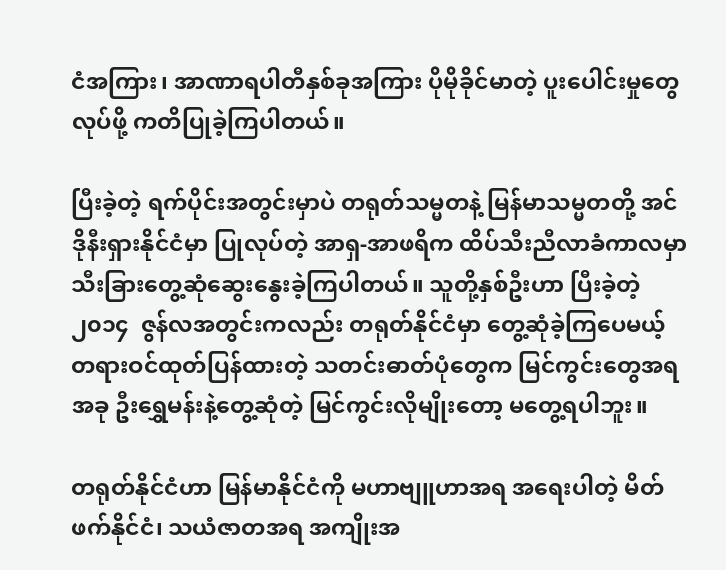ငံအကြား၊ အာဏာရပါတီနှစ်ခုအကြား ပိုမိုခိုင်မာတဲ့ ပူးပေါင်းမှုတွေလုပ်ဖို့ ကတိပြုခဲ့ကြပါတယ်။

ပြီးခဲ့တဲ့ ရက်ပိုင်းအတွင်းမှာပဲ တရုတ်သမ္မတနဲ့ မြန်မာသမ္မတတို့ အင်ဒိုနီးရှားနိုင်ငံမှာ ပြုလုပ်တဲ့ အာရှ-အာဖရိက ထိပ်သီးညီလာခံကာလမှာ သီးခြားတွေ့ဆုံဆွေးနွေးခဲ့ကြပါတယ်။ သူတို့နှစ်ဦးဟာ ပြီးခဲ့တဲ့ ၂၀၁၄  ဇွန်လအတွင်းကလည်း တရုတ်နိုင်ငံမှာ တွေ့ဆုံခဲ့ကြပေမယ့် တရားဝင်ထုတ်ပြန်ထားတဲ့ သတင်းဓာတ်ပုံတွေက မြင်ကွင်းတွေအရ အခု ဦးရွှေမန်းနဲ့တွေ့ဆုံတဲ့ မြင်ကွင်းလိုမျိုးတော့ မတွေ့ရပါဘူး။

တရုတ်နိုင်ငံဟာ မြန်မာနိုင်ငံကို မဟာဗျူဟာအရ အရေးပါတဲ့ မိတ်ဖက်နိုင်ငံ၊ သယံဇာတအရ အကျိုးအ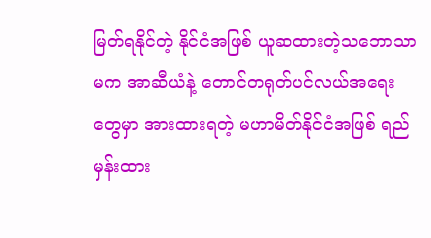မြတ်ရနိုင်တဲ့ နိုင်ငံအဖြစ် ယူဆထားတဲ့သဘောသာမက အာဆီယံနဲ့ တောင်တရုတ်ပင်လယ်အရေးတွေမှာ အားထားရတဲ့ မဟာမိတ်နိုင်ငံအဖြစ် ရည်မှန်းထား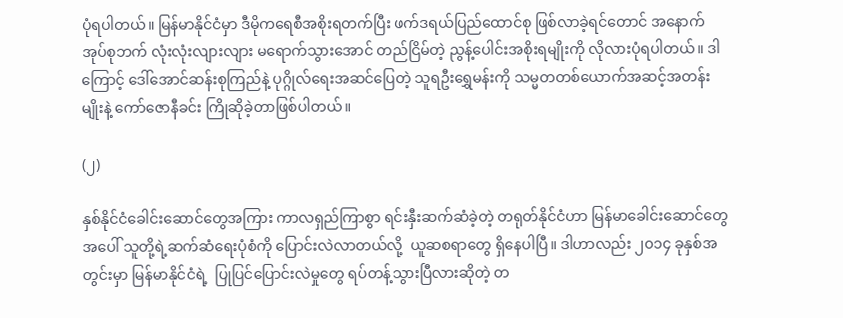ပုံရပါတယ်။ မြန်မာနိုင်ငံမှာ ဒီမိုကရေစီအစိုးရတက်ပြီး ဖက်ဒရယ်ပြည်ထောင်စု ဖြစ်လာခဲ့ရင်တောင် အနောက်အုပ်စုဘက် လုံးလုံးလျားလျား မရောက်သွားအောင် တည်ငြိမ်တဲ့ ညွန့်ပေါင်းအစိုးရမျိုးကို လိုလားပုံရပါတယ်။ ဒါကြောင့် ဒေါ်အောင်ဆန်းစုကြည်နဲ့ ပုဂ္ဂိုလ်ရေးအဆင်ပြေတဲ့ သူရဦးရွှေမန်းကို သမ္မတတစ်ယောက်အဆင့်အတန်းမျိုးနဲ့ ကော်ဇောနီခင်း ကြိုဆိုခဲ့တာဖြစ်ပါတယ်။

(၂)

နှစ်နိုင်ငံခေါင်းဆောင်တွေအကြား ကာလရှည်ကြာစွာ ရင်းနှီးဆက်ဆံခဲ့တဲ့ တရုတ်နိုင်ငံဟာ မြန်မာခေါင်းဆောင်တွေအပေါ် သူတို့ရဲ့ဆက်ဆံရေးပုံစံကို ပြောင်းလဲလာတယ်လို့  ယူဆစရာတွေ ရှိနေပါပြီ။ ဒါဟာလည်း ၂၀၁၄ ခုနှစ်အတွင်းမှာ မြန်မာနိုင်ငံရဲ့  ပြုပြင်ပြောင်းလဲမှုတွေ ရပ်တန့်သွားပြီလားဆိုတဲ့ တ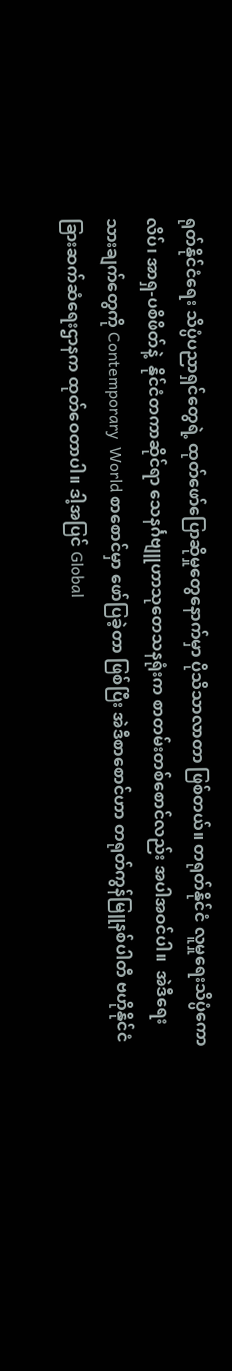ရုတ်နိုင်ငံရေး သိပ္ပံပညာရှင်တွေရဲ့ ထုတ်ဖော်ပြောဆိုမှုတွေနောက်မှာ ပိုသိသာလာတာ ဖြစ်တယ်။ တရုတ်နိုင်ငံ လူမှုရေးသိပ္ပံကောလိပ်၊ အာရှ-ပစိဖိတ်နဲ့  နိုင်ငံတကာဆိုင်ရာ သေနင်္ဂဗျူဟာသုတေသနရုံးက စာတမ်းတစ်စောင်လည်း အပါအဝင်ပါ။  အဲဒီရေးသားချက်တွေကို Contemporary  World စာစောင်မှာ ဖော်ပြခဲ့တာ ဖြစ်ပြီး အဲဒီစာစောင်ဟာ တရုတ်ကွန်မြူနစ်ပါတီ ဗဟိုနိုင်ငံခြားဆက်ဆံရေးဌာနက ထုတ်ဝေတာပါ။ ဒါ့အပြင် Global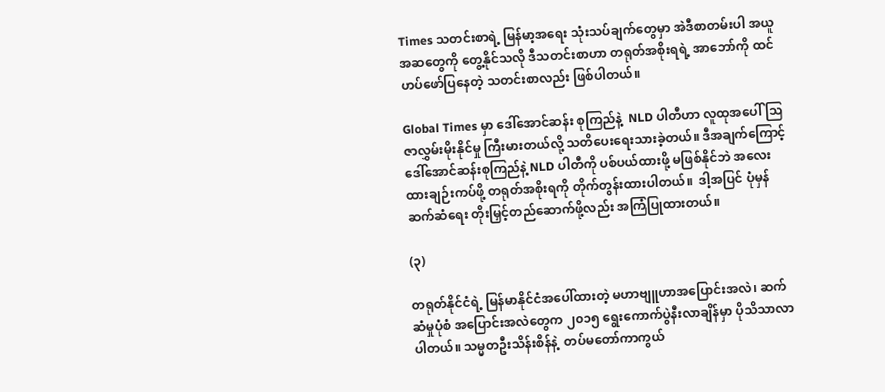Times သတင်းစာရဲ့ မြန်မာ့အရေး သုံးသပ်ချက်တွေမှာ အဲဒီစာတမ်းပါ အယူအဆတွေကို တွေ့နိုင်သလို ဒီသတင်းစာဟာ တရုတ်အစိုးရရဲ့ အာဘော်ကို ထင်ဟပ်ဖော်ပြနေတဲ့ သတင်းစာလည်း ဖြစ်ပါတယ်။

Global Times မှာ ဒေါ်အောင်ဆန်း စုကြည်နဲ့  NLD ပါတီဟာ လူထုအပေါ် သြဇာလွှမ်းမိုးနိုင်မှု ကြီးမားတယ်လို့ သတိပေးရေးသားခဲ့တယ်။ ဒီအချက်ကြောင့်  ဒေါ်အောင်ဆန်းစုကြည်နဲ့ NLD ပါတီကို ပစ်ပယ်ထားဖို့ မဖြစ်နိုင်ဘဲ အလေးထားချဉ်းကပ်ဖို့ တရုတ်အစိုးရကို တိုက်တွန်းထားပါတယ်။  ဒါ့အပြင် ပုံမှန်ဆက်ဆံရေး တိုးမြှင့်တည်ဆောက်ဖို့လည်း အကြံပြုထားတယ်။

(၃)

တရုတ်နိုင်ငံရဲ့ မြန်မာနိုင်ငံအပေါ်ထားတဲ့ မဟာဗျူဟာအပြောင်းအလဲ၊ ဆက်ဆံမှုပုံစံ အပြောင်းအလဲတွေက ၂၀၁၅ ရွေးကောက်ပွဲနီးလာချိန်မှာ ပိုသိသာလာပါတယ်။ သမ္မတဦးသိန်းစိန်နဲ့  တပ်မတော်ကာကွယ်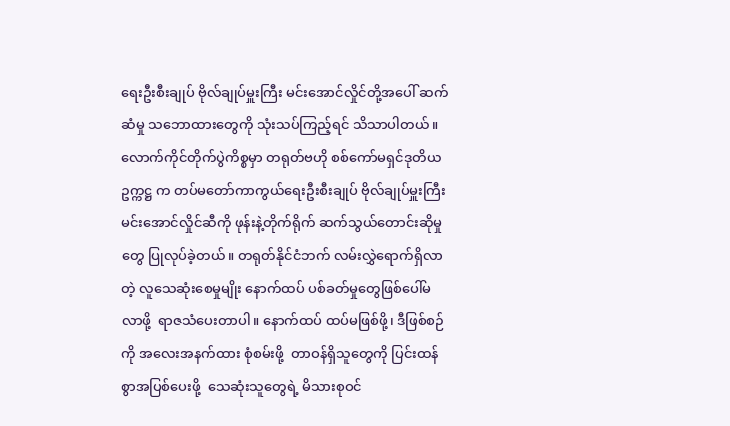ရေးဦးစီးချုပ် ဗိုလ်ချုပ်မှူးကြီး မင်းအောင်လှိုင်တို့အပေါ် ဆက်ဆံမှု သဘောထားတွေကို သုံးသပ်ကြည့်ရင် သိသာပါတယ်။ လောက်ကိုင်တိုက်ပွဲကိစ္စမှာ တရုတ်ဗဟို စစ်ကော်မရှင်ဒုတိယဥက္ကဋ္ဌ က တပ်မတော်ကာကွယ်ရေးဦးစီးချုပ် ဗိုလ်ချုပ်မှူးကြီး မင်းအောင်လှိုင်ဆီကို ဖုန်းနဲ့တိုက်ရိုက် ဆက်သွယ်တောင်းဆိုမှုတွေ ပြုလုပ်ခဲ့တယ်။ တရုတ်နိုင်ငံဘက် လမ်းလွှဲရောက်ရှိလာတဲ့ လူသေဆုံးစေမှုမျိုး နောက်ထပ် ပစ်ခတ်မှုတွေဖြစ်ပေါ်မလာဖို့  ရာဇသံပေးတာပါ။ နောက်ထပ် ထပ်မဖြစ်ဖို့၊ ဒီဖြစ်စဉ်ကို အလေးအနက်ထား စုံစမ်းဖို့  တာဝန်ရှိသူတွေကို ပြင်းထန်စွာအပြစ်ပေးဖို့  သေဆုံးသူတွေရဲ့ မိသားစုဝင်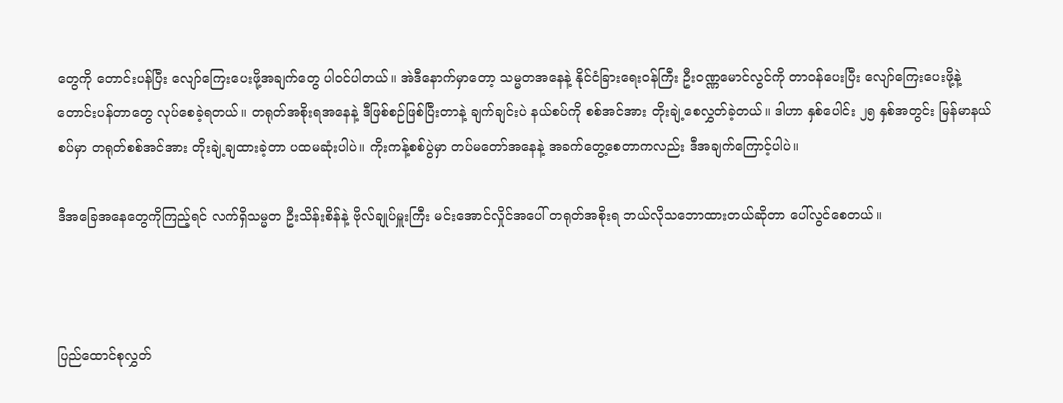တွေကို တောင်းပန်ပြီး လျော်ကြေးပေးဖို့အချက်တွေ ပါဝင်ပါတယ်။ အဲဒီနောက်မှာတော့ သမ္မတအနေနဲ့ နိုင်ငံခြားရေးဝန်ကြီး ဦးဝဏ္ဏမောင်လွင်ကို တာဝန်ပေးပြီး လျော်ကြေးပေးဖို့နဲ့ တောင်းပန်တာတွေ လုပ်စေခဲ့ရတယ်။ တရုတ်အစိုးရအနေနဲ့ ဒီဖြစ်စဉ်ဖြစ်ပြီးတာနဲ့ ချက်ချင်းပဲ နယ်စပ်ကို စစ်အင်အား တိုးချဲ့စေလွှတ်ခဲ့တယ်။ ဒါဟာ နှစ်ပေါင်း ၂၅ နှစ်အတွင်း မြန်မာနယ်စပ်မှာ တရုတ်စစ်အင်အား တိုးချဲ့ချထားခဲ့တာ ပထမဆုံးပါပဲ။ ကိုးကန့်စစ်ပွဲမှာ တပ်မတော်အနေနဲ့ အခက်တွေ့စေတာကလည်း ဒီအချက်ကြောင့်ပါပဲ။

ဒီအခြေအနေတွေကိုကြည့်ရင် လက်ရှိသမ္မတ ဦးသိန်းစိန်နဲ့ ဗိုလ်ချုပ်မှူးကြီး မင်းအောင်လှိုင်အပေါ် တရုတ်အစိုးရ ဘယ်လိုသဘောထားတယ်ဆိုတာ ပေါ်လွင်စေတယ်။



ပြည်ထောင်စုလွှတ်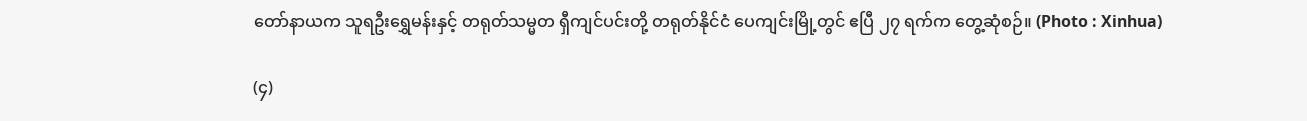တော်နာယက သူရဦးရွှေမန်းနှင့် တရုတ်သမ္မတ ရှီကျင်ပင်းတို့ တရုတ်နိုင်ငံ ပေကျင်းမြို့တွင် ဧပြီ ၂၇ ရက်က တွေ့ဆုံစဉ်။ (Photo : Xinhua)

(၄)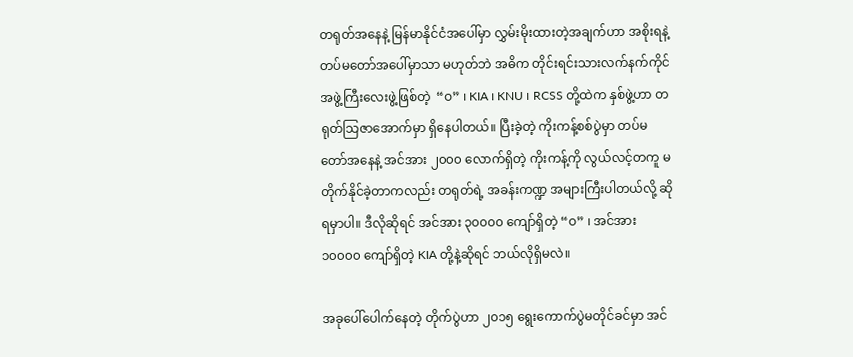တရုတ်အနေနဲ့ မြန်မာနိုင်ငံအပေါ်မှာ လွှမ်းမိုးထားတဲ့အချက်ဟာ အစိုးရနဲ့ တပ်မတော်အပေါ်မှာသာ မဟုတ်ဘဲ အဓိက တိုင်းရင်းသားလက်နက်ကိုင်အဖွဲ့ကြီးလေးဖွဲ့ဖြစ်တဲ့  “ဝ” ၊ KIA ၊ KNU ၊ RCSS တို့ထဲက နှစ်ဖွဲ့ဟာ တရုတ်သြဇာအောက်မှာ ရှိနေပါတယ်။ ပြီးခဲ့တဲ့ ကိုးကန့်စစ်ပွဲမှာ တပ်မတော်အနေနဲ့ အင်အား ၂၀၀၀ လောက်ရှိတဲ့ ကိုးကန့်ကို လွယ်လင့်တကူ မတိုက်နိုင်ခဲ့တာကလည်း တရုတ်ရဲ့ အခန်းကဏ္ဍ အများကြီးပါတယ်လို့ ဆိုရမှာပါ။ ဒီလိုဆိုရင် အင်အား ၃၀၀၀၀ ကျော်ရှိတဲ့ “ဝ” ၊ အင်အား ၁၀၀၀၀ ကျော်ရှိတဲ့ KIA တို့နဲ့ဆိုရင် ဘယ်လိုရှိမလဲ။

အခုပေါ်ပေါက်နေတဲ့ တိုက်ပွဲဟာ ၂၀၁၅ ရွေးကောက်ပွဲမတိုင်ခင်မှာ အင်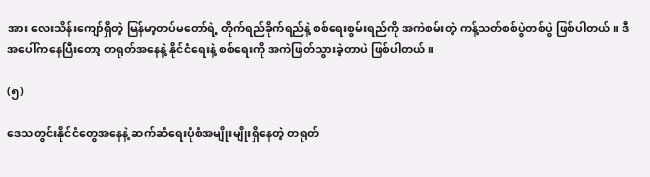အား လေးသိန်းကျော်ရှိတဲ့ မြန်မာ့တပ်မတော်ရဲ့ တိုက်ရည်ခိုက်ရည်နဲ့ စစ်ရေးစွမ်းရည်ကို အကဲစမ်းတဲ့ ကန့်သတ်စစ်ပွဲတစ်ပွဲ ဖြစ်ပါတယ်။ ဒီအပေါ်ကနေပြီးတော့ တရုတ်အနေနဲ့ နိုင်ငံရေးနဲ့ စစ်ရေးကို အကဲဖြတ်သွားခဲ့တာပဲ ဖြစ်ပါတယ်။

(၅)

ဒေသတွင်းနိုင်ငံတွေအနေနဲ့ ဆက်ဆံရေးပုံစံအမျိုးမျိုးရှိနေတဲ့ တရုတ်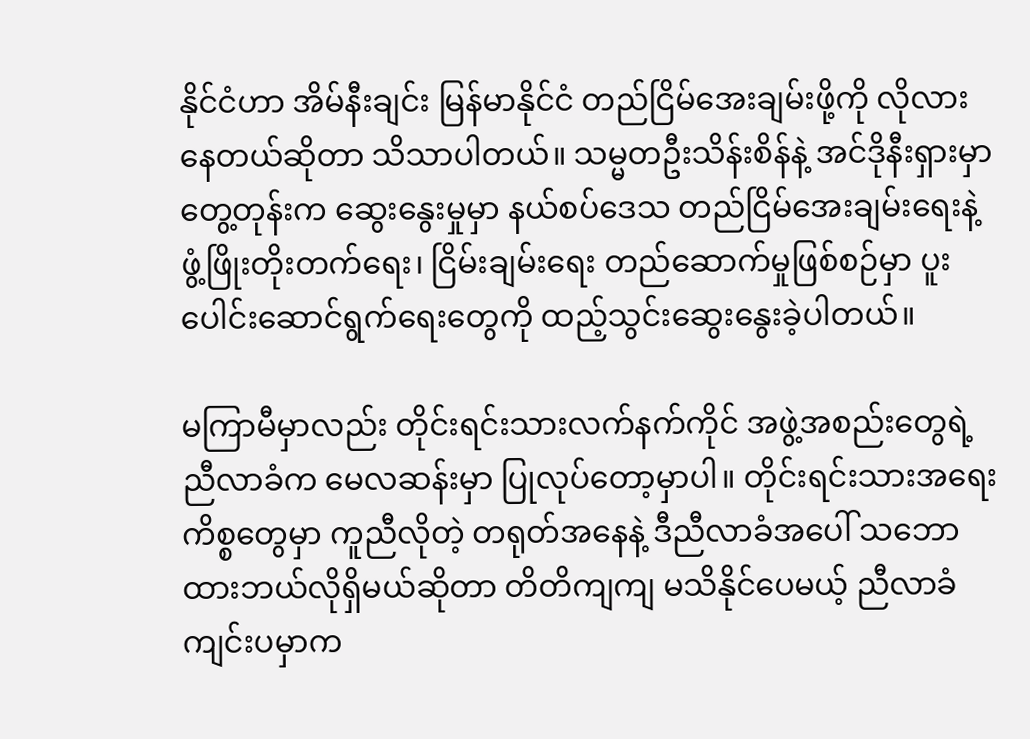နိုင်ငံဟာ အိမ်နီးချင်း မြန်မာနိုင်ငံ တည်ငြိမ်အေးချမ်းဖို့ကို လိုလားနေတယ်ဆိုတာ သိသာပါတယ်။ သမ္မတဦးသိန်းစိန်နဲ့ အင်ဒိုနီးရှားမှာတွေ့တုန်းက ဆွေးနွေးမှုမှာ နယ်စပ်ဒေသ တည်ငြိမ်အေးချမ်းရေးနဲ့ ဖွံ့ဖြိုးတိုးတက်ရေး၊ ငြိမ်းချမ်းရေး တည်ဆောက်မှုဖြစ်စဉ်မှာ ပူးပေါင်းဆောင်ရွက်ရေးတွေကို ထည့်သွင်းဆွေးနွေးခဲ့ပါတယ်။

မကြာမီမှာလည်း တိုင်းရင်းသားလက်နက်ကိုင် အဖွဲ့အစည်းတွေရဲ့ ညီလာခံက မေလဆန်းမှာ ပြုလုပ်တော့မှာပါ။ တိုင်းရင်းသားအရေးကိစ္စတွေမှာ ကူညီလိုတဲ့ တရုတ်အနေနဲ့ ဒီညီလာခံအပေါ် သဘောထားဘယ်လိုရှိမယ်ဆိုတာ တိတိကျကျ မသိနိုင်ပေမယ့် ညီလာခံကျင်းပမှာက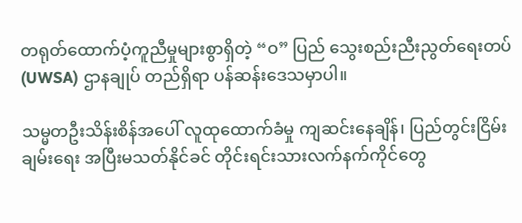တရုတ်ထောက်ပံ့ကူညီမှုများစွာရှိတဲ့ “ဝ” ပြည် သွေးစည်းညီးညွတ်ရေးတပ် (UWSA) ဌာနချုပ် တည်ရှိရာ ပန်ဆန်းဒေသမှာပါ။

သမ္မတဦးသိန်းစိန်အပေါ် လူထုထောက်ခံမှု ကျဆင်းနေချိန်၊ ပြည်တွင်းငြိမ်းချမ်းရေး အပြီးမသတ်နိုင်ခင် တိုင်းရင်းသားလက်နက်ကိုင်တွေ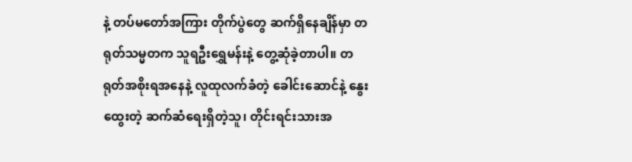နဲ့ တပ်မတော်အကြား တိုက်ပွဲတွေ ဆက်ရှိနေချိန်မှာ တရုတ်သမ္မတက သူရဦးရွှေမန်းနဲ့ တွေ့ဆုံခဲ့တာပါ။ တရုတ်အစိုးရအနေနဲ့ လူထုလက်ခံတဲ့ ခေါင်းဆောင်နဲ့ နွေးထွေးတဲ့ ဆက်ဆံရေးရှိတဲ့သူ၊ တိုင်းရင်းသားအ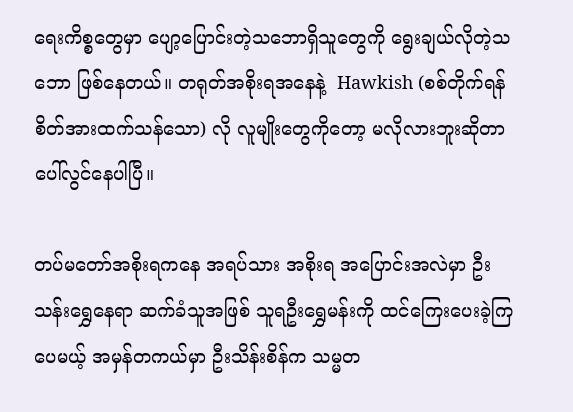ရေးကိစ္စတွေမှာ ပျော့ပြောင်းတဲ့သဘောရှိသူတွေကို ရွေးချယ်လိုတဲ့သဘော ဖြစ်နေတယ်။ တရုတ်အစိုးရအနေနဲ့  Hawkish (စစ်တိုက်ရန် စိတ်အားထက်သန်သော) လို လူမျိုးတွေကိုတော့ မလိုလားဘူးဆိုတာ ပေါ်လွင်နေပါပြီ။

တပ်မတော်အစိုးရကနေ အရပ်သား အစိုးရ အပြောင်းအလဲမှာ ဦးသန်းရွှေနေရာ ဆက်ခံသူအဖြစ် သူရဦးရွှေမန်းကို ထင်ကြေးပေးခဲ့ကြပေမယ့် အမှန်တကယ်မှာ ဦးသိန်းစိန်က သမ္မတ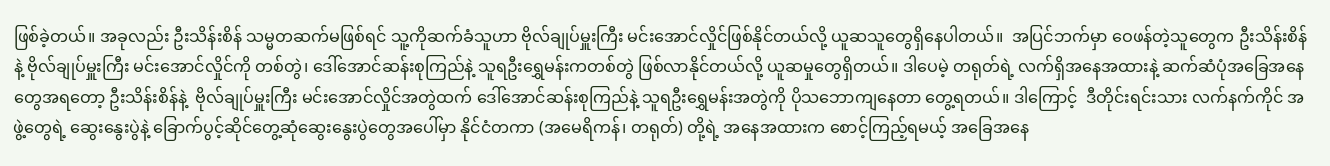ဖြစ်ခဲ့တယ်။ အခုလည်း ဦးသိန်းစိန် သမ္မတဆက်မဖြစ်ရင် သူ့ကိုဆက်ခံသူဟာ ဗိုလ်ချုပ်မှူးကြီး မင်းအောင်လှိုင်ဖြစ်နိုင်တယ်လို့ ယူဆသူတွေရှိနေပါတယ်။  အပြင်ဘက်မှာ ဝေဖန်တဲ့သူတွေက ဦးသိန်းစိန်နဲ့ ဗိုလ်ချုပ်မှူးကြီး မင်းအောင်လှိုင်ကို တစ်တွဲ၊ ဒေါ်အောင်ဆန်းစုကြည်နဲ့ သူရဦးရွှေမန်းကတစ်တွဲ ဖြစ်လာနိုင်တယ်လို့ ယူဆမှုတွေရှိတယ်။ ဒါပေမဲ့ တရုတ်ရဲ့ လက်ရှိအနေအထားနဲ့ ဆက်ဆံပုံအခြေအနေတွေအရတော့ ဦးသိန်းစိန်နဲ့  ဗိုလ်ချုပ်မှူးကြီး မင်းအောင်လှိုင်အတွဲထက် ဒေါ်အောင်ဆန်းစုကြည်နဲ့ သူရဦးရွှေမန်းအတွဲကို ပိုသဘောကျနေတာ တွေ့ရတယ်။ ဒါကြောင့်  ဒီတိုင်းရင်းသား လက်နက်ကိုင် အဖွဲ့တွေရဲ့ ဆွေးနွေးပွဲနဲ့ ခြောက်ပွင့်ဆိုင်တွေ့ဆုံဆွေးနွေးပွဲတွေအပေါ်မှာ နိုင်ငံတကာ (အမေရိကန်၊ တရုတ်) တို့ရဲ့ အနေအထားက စောင့်ကြည့်ရမယ့် အခြေအနေ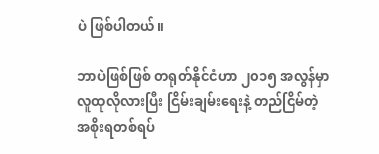ပဲ ဖြစ်ပါတယ်။

ဘာပဲဖြစ်ဖြစ် တရုတ်နိုင်ငံဟာ ၂၀၁၅ အလွန်မှာ လူထုလိုလားပြီး ငြိမ်းချမ်းရေးနဲ့ တည်ငြိမ်တဲ့ အစိုးရတစ်ရပ်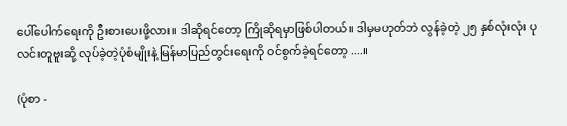ပေါ်ပေါက်ရေးကို ဦးစားပေးဖို့လား။ ဒါဆိုရင်တော့ ကြိုဆိုရမှာဖြစ်ပါတယ်။ ဒါမှမဟုတ်ဘဲ လွန်ခဲ့တဲ့ ၂၅ နှစ်လုံးလုံး ပုလင်းတူဗူးဆို့ လုပ်ခဲ့တဲ့ပုံစံမျိုးနဲ့ မြန်မာပြည်တွင်းရေးကို ဝင်စွက်ခဲ့ရင်တော့ ....။

(ပုံစာ -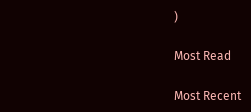)

Most Read

Most Recent